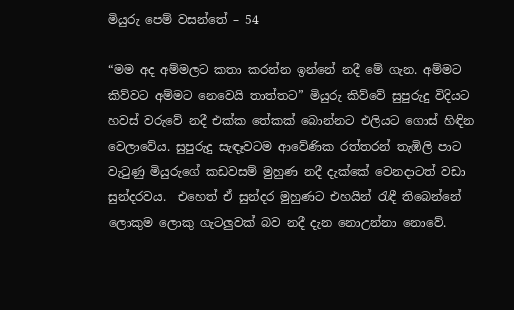මියුරු පෙම් වසන්තේ – 54

“මම අද අම්මලට කතා කරන්න ඉන්නේ නදී මේ ගැන. අම්මට කිව්වට අම්මට නෙවෙයි තාත්තට” මියුරු කිව්වේ සුපුරුදු විදියට හවස් වරුවේ නදී එක්ක තේකක් බොන්නට එලියට ගොස් හිඳින වෙලාවේය. සුපුරුදු සැඳෑවටම ආවේණික රත්තරන් තැඹිලි පාට වැටුණු මියුරුගේ කඩවසම් මුහුණ නදී දැක්කේ වෙනදාටත් වඩා සුන්දරවය.  එහෙත් ඒ සුන්දර මුහුණට එහයින් රැඳී තිබෙන්නේ ලොකුම ලොකු ගැටලුවක් බව නදී දැන නොඋන්නා නොවේ.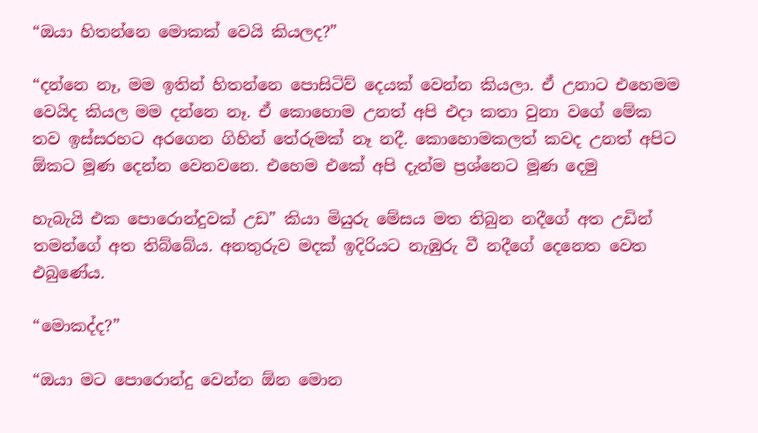“ඔයා හිතන්නෙ මොකක් වෙයි කියලද?”

“දන්නෙ නෑ, මම ඉතින් හිතන්නෙ පොසිටිව් දෙයක් වෙන්න කියලා. ඒ උනාට එහෙමම වෙයිද කියල මම දන්නෙ නෑ. ඒ කොහොම උනත් අපි එදා කතා වුනා වගේ මේක තව ඉස්සරහට අරගෙන ගිහින් තේරුමක් නෑ නදී. කොහොමකලත් කවද උනත් අපිට ඕකට මූණ දෙන්න වෙනවනෙ. එහෙම එකේ අපි දැන්ම ප්‍රශ්නෙට මූණ දෙමු

හැබැයි එක පොරොන්දුවක් උඩ” කියා මියුරු මේසය මත තිබුන නදීගේ අත උඩින් තමන්ගේ අත තිබ්බේය. අනතුරුව මදක් ඉදිරියට නැඹුරු වී නදීගේ දෙනෙත වෙත එබුණේය.

“මොකද්ද?”

“ඔයා මට පොරොන්දු වෙන්න ඕන මොන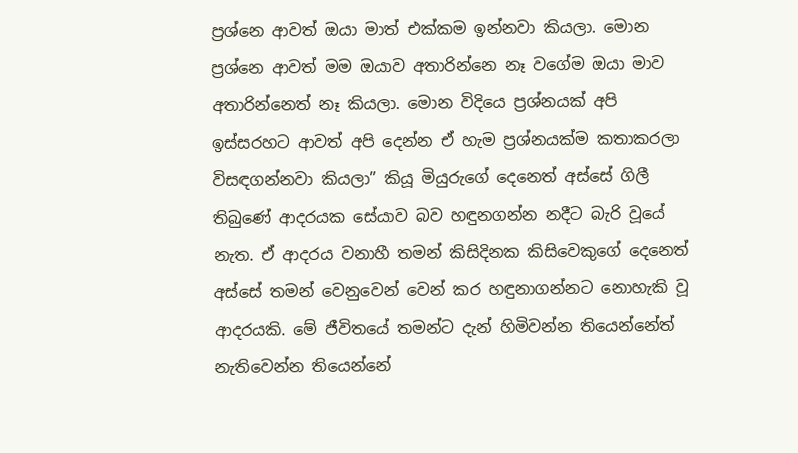ප්‍රශ්නෙ ආවත් ඔයා මාත් එක්කම ඉන්නවා කියලා. මොන ප්‍රශ්නෙ ආවත් මම ඔයාව අතාරින්නෙ නෑ වගේම ඔයා මාව අතාරින්නෙත් නෑ කියලා. මොන විදියෙ ප්‍රශ්නයක් අපි ඉස්සරහට ආවත් අපි දෙන්න ඒ හැම ප්‍රශ්නයක්ම කතාකරලා විසඳගන්නවා කියලා” කියූ මියුරුගේ දෙනෙත් අස්සේ ගිලී තිබුණේ ආදරයක සේයාව බව හඳුනගන්න නදීට බැරි වූයේ නැත. ඒ ආදරය වනාහී තමන් කිසිදිනක කිසිවෙකුගේ දෙනෙත් අස්සේ තමන් වෙනුවෙන් වෙන් කර හඳුනාගන්නට නොහැකි වූ ආදරයකි. මේ ජීවිතයේ තමන්ට දැන් හිමිවන්න තියෙන්නේත් නැතිවෙන්න තියෙන්නේ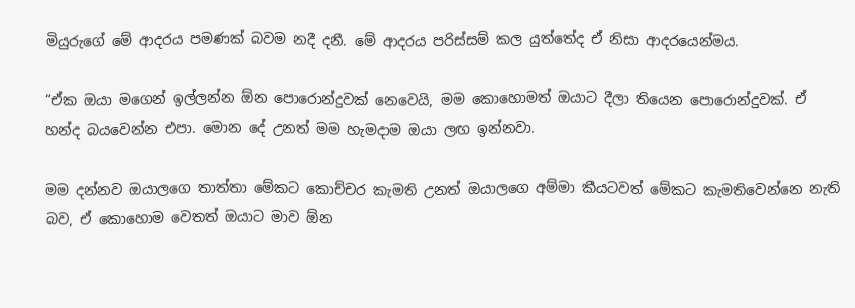මියුරුගේ මේ ආදරය පමණක් බවම නදී දනී. මේ ආදරය පරිස්සම් කල යුත්තේද ඒ නිසා ආදරයෙන්මය.

“ඒක ඔයා මගෙන් ඉල්ලන්න ඕන පොරොන්දුවක් නෙවෙයි, මම කොහොමත් ඔයාට දීලා තියෙන පොරොන්දුවක්. ඒ හන්ද බයවෙන්න එපා. මොන දේ උනත් මම හැමදාම ඔයා ලඟ ඉන්නවා.

මම දන්නව ඔයාලගෙ තාත්තා මේකට කොච්චර කැමති උනත් ඔයාලගෙ අම්මා කීයටවත් මේකට කැමතිවෙන්නෙ නැති බව, ඒ කොහොම වෙතත් ඔයාට මාව ඕන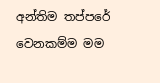අන්තිම තප්පරේ වෙනකම්ම මම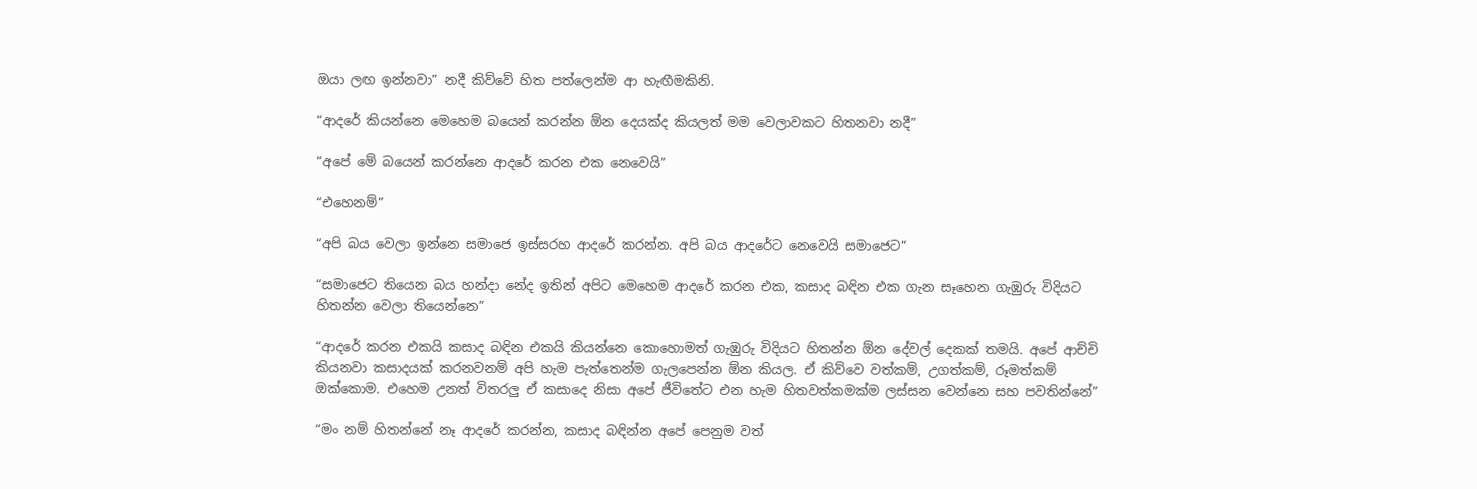ඔයා ලඟ ඉන්නවා” නදී කිව්වේ හිත පත්ලෙන්ම ආ හැඟීමකිනි.

“ආදරේ කියන්නෙ මෙහෙම බයෙන් කරන්න ඕන දෙයක්ද කියලත් මම වෙලාවකට හිතනවා නදී”

“අපේ මේ බයෙන් කරන්නෙ ආදරේ කරන එක නෙවෙයි”

“එහෙනම්”

“අපි බය වෙලා ඉන්නෙ සමාජෙ ඉස්සරහ ආදරේ කරන්න. අපි බය ආදරේට නෙවෙයි සමාජෙට”

“සමාජෙට තියෙන බය හන්දා නේද ඉතින් අපිට මෙහෙම ආදරේ කරන එක, කසාද බඳින එක ගැන සෑහෙන ගැඹුරු විදියට හිතන්න වෙලා තියෙන්නෙ”

“ආදරේ කරන එකයි කසාද බඳින එකයි කියන්නෙ කොහොමත් ගැඹුරු විදියට හිතන්න ඕන දේවල් දෙකක් තමයි. අපේ ආච්චි කියනවා කසාදයක් කරනවනම් අපි හැම පැත්තෙන්ම ගැලපෙන්න ඕන කියල. ඒ කිව්වෙ වත්කම්, උගත්කම්, රූමත්කම් ඔක්කොම. එහෙම උනත් විතරලු ඒ කසාදෙ නිසා අපේ ජීවිතේට එන හැම හිතවත්කමක්ම ලස්සන වෙන්නෙ සහ පවතින්නේ”

“මං නම් හිතන්නේ නෑ ආදරේ කරන්න, කසාද බඳින්න අපේ පෙනුම වත්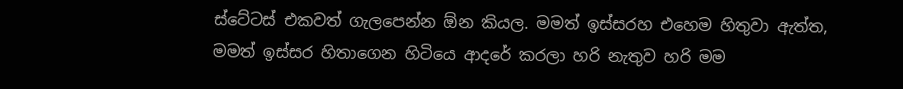ස්ටේටස් එකවත් ගැලපෙන්න ඕන කියල. මමත් ඉස්සරහ එහෙම හිතුවා ඇත්ත, මමත් ඉස්සර හිතාගෙන හිටියෙ ආදරේ කරලා හරි නැතුව හරි මම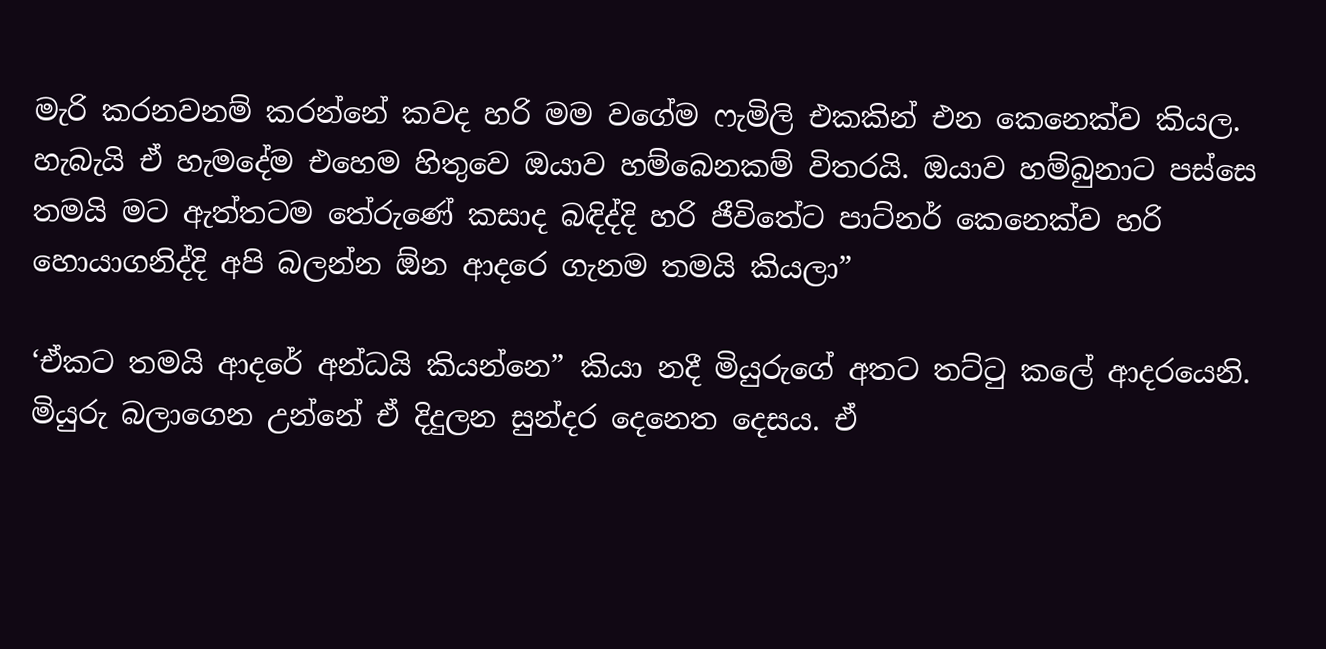මැරි කරනවනම් කරන්නේ කවද හරි මම වගේම ෆැමිලි එකකින් එන කෙනෙක්ව කියල. හැබැයි ඒ හැමදේම එහෙම හිතුවෙ ඔයාව හම්බෙනකම් විතරයි. ඔයාව හම්බුනාට පස්සෙ තමයි මට ඇත්තටම තේරුණේ කසාද බඳිද්දි හරි ජීවිතේට පාට්නර් කෙනෙක්ව හරි හොයාගනිද්දි අපි බලන්න ඕන ආදරෙ ගැනම තමයි කියලා”

‘ඒකට තමයි ආදරේ අන්ධයි කියන්නෙ” කියා නදී මියුරුගේ අතට තට්ටු කලේ ආදරයෙනි. මියුරු බලාගෙන උන්නේ ඒ දිදුලන සුන්දර දෙනෙත දෙසය. ඒ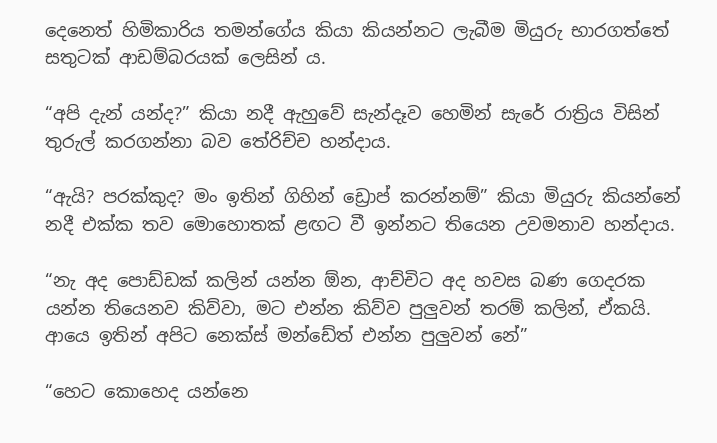දෙනෙත් හිමිකාරිය තමන්ගේය කියා කියන්නට ලැබීම මියුරු භාරගත්තේ සතුටක් ආඩම්බරයක් ලෙසින් ය.

“අපි දැන් යන්ද?” කියා නදී ඇහුවේ සැන්දෑව හෙමින් සැරේ රාත්‍රිය විසින් තුරුල් කරගන්නා බව තේරිච්ච හන්දාය.

“ඇයි? පරක්කුද? මං ඉතින් ගිහින් ඩ්‍රොප් කරන්නම්” කියා මියුරු කියන්නේ නදී එක්ක තව මොහොතක් ළඟට වී ඉන්නට තියෙන උවමනාව හන්දාය.

“නැ අද පොඩ්ඩක් කලින් යන්න ඕන, ආච්චිට අද හවස බණ ගෙදරක යන්න තියෙනව කිව්වා, මට එන්න කිව්ව පුලුවන් තරම් කලින්, ඒකයි. ආයෙ ඉතින් අපිට නෙක්ස් මන්ඩේත් එන්න පුලුවන් නේ”

“හෙට කොහෙද යන්නෙ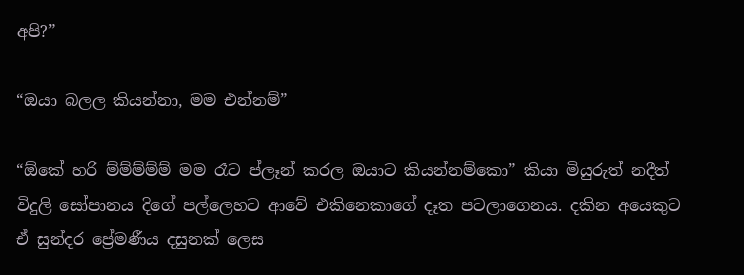අපි?”

“ඔයා බලල කියන්නා, මම එන්නම්”

“ඕකේ හරි ම්ම්ම්ම්ම් මම රෑට ප්ලෑන් කරල ඔයාට කියන්නම්කො” කියා මියුරුත් නදීත් විදුලි සෝපානය දිගේ පල්ලෙහට ආවේ එකිනෙකාගේ දෑත පටලාගෙනය. දකින අයෙකුට ඒ සුන්දර ප්‍රේමණීය දසුනක් ලෙස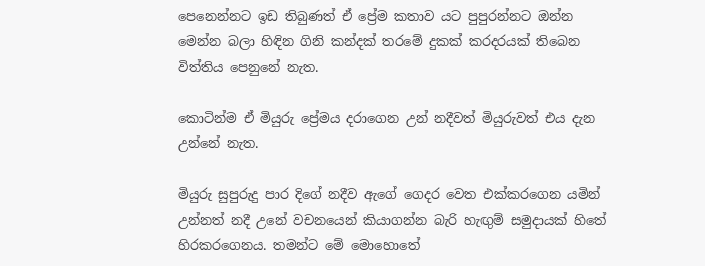පෙනෙන්නට ඉඩ තිබුණත් ඒ ප්‍රේම කතාව යට පුපුරන්නට ඔන්න මෙන්න බලා හිඳින ගිනි කන්දක් තරමේ දුකක් කරදරයක් තිබෙන විත්තිය පෙනුනේ නැත.

කොටින්ම ඒ මියුරු ප්‍රේමය දරාගෙන උන් නදීවත් මියුරුවත් එය දැන උන්නේ නැත.

මියුරු සුපුරුදු පාර දිගේ නදීව ඇගේ ගෙදර වෙත එක්කරගෙන යමින් උන්නත් නදී උනේ වචනයෙන් කියාගන්න බැරි හැඟුම් සමුදායක් හිතේ හිරකරගෙනය. තමන්ට මේ මොහොතේ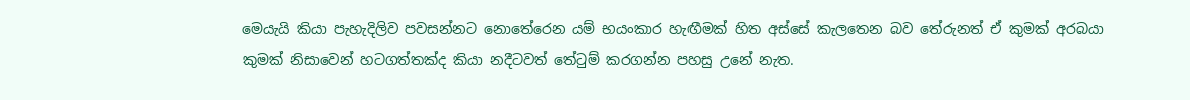මෙයැයි කියා පැහැදිලිව පවසන්නට නොතේරෙන යම් භයංකාර හැඟීමක් හිත අස්සේ කැලතෙන බව තේරුනත් ඒ කුමක් අරබයා කුමක් නිසාවෙන් හටගත්තක්ද කියා නදීටවත් තේටුම් කරගන්න පහසු උනේ නැත.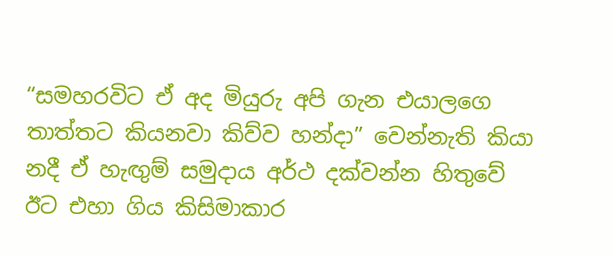“සමහරවිට ඒ අද මියුරු අපි ගැන එයාලගෙ තාත්තට කියනවා කිව්ව හන්දා” වෙන්නැති කියා නදී ඒ හැඟුම් සමුදාය අර්ථ දක්වන්න හිතුවේ ඊට එහා ගිය කිසිමාකාර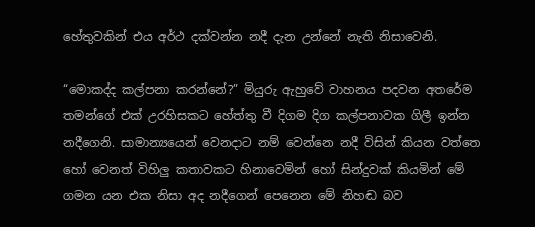හේතුවකින් එය අර්ථ දක්වන්න නදී දැන උන්නේ නැති නිසාවෙනි.

“මොකද්ද කල්පනා කරන්නේ?” මියුරු ඇහුවේ වාහනය පදවන අතරේම තමන්ගේ එක් උරහිසකට හේත්තු වී දිගම දිග කල්පනාවක ගිලී ඉන්න නදීගෙනි. සාමාන්‍යයෙන් වෙනදාට නම් වෙන්නෙ නදී විසින් කියන වත්තෙ හෝ වෙනත් විහිලු කතාවකට හිනාවෙමින් හෝ සින්දුවක් කියමින් මේ ගමන යන එක නිසා අද නදීගෙන් පෙනෙන මේ නිහඬ බව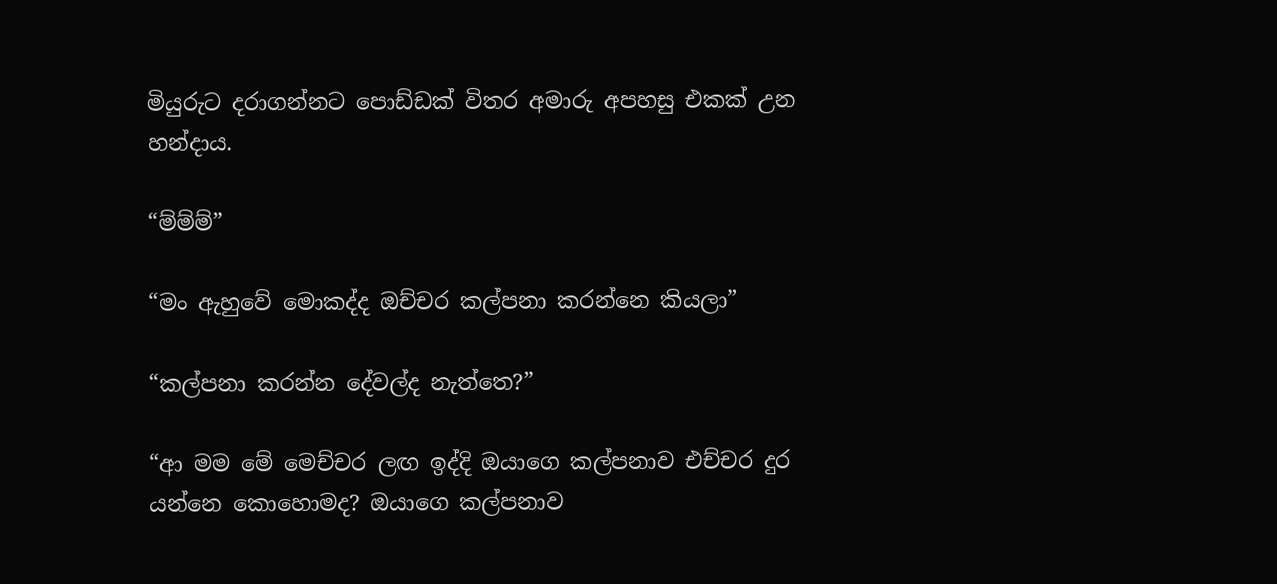මියුරුට දරාගන්නට පොඩ්ඩක් විතර අමාරු අපහසු එකක් උන හන්දාය.

“ම්ම්ම්”

“මං ඇහුවේ මොකද්ද ඔච්චර කල්පනා කරන්නෙ කියලා”

“කල්පනා කරන්න දේවල්ද නැත්තෙ?”

“ආ මම මේ මෙච්චර ලඟ ඉද්දි ඔයාගෙ කල්පනාව එච්චර දුර යන්නෙ කොහොමද? ඔයාගෙ කල්පනාව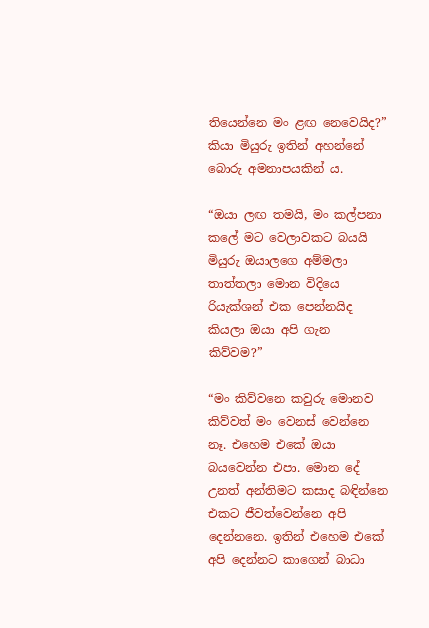තියෙන්නෙ මං ළඟ නෙවෙයිද?” කියා මියුරු ඉතින් අහන්නේ බොරු අමනාපයකින් ය.

“ඔයා ලඟ තමයි, මං කල්පනා කලේ මට වෙලාවකට බයයි මියුරු ඔයාලගෙ අම්මලා තාත්තලා මොන විදියෙ රියැක්ශන් එක පෙන්නයිද කියලා ඔයා අපි ගැන කිව්වම?”

“මං කිව්වනෙ කවුරු මොනව කිව්වත් මං වෙනස් වෙන්නෙ නෑ. එහෙම එකේ ඔයා බයවෙන්න එපා. මොන දේ උනත් අන්තිමට කසාද බඳින්නෙ එකට ජීවත්වෙන්නෙ අපි දෙන්නනෙ. ඉතින් එහෙම එකේ අපි දෙන්නට කාගෙන් බාධා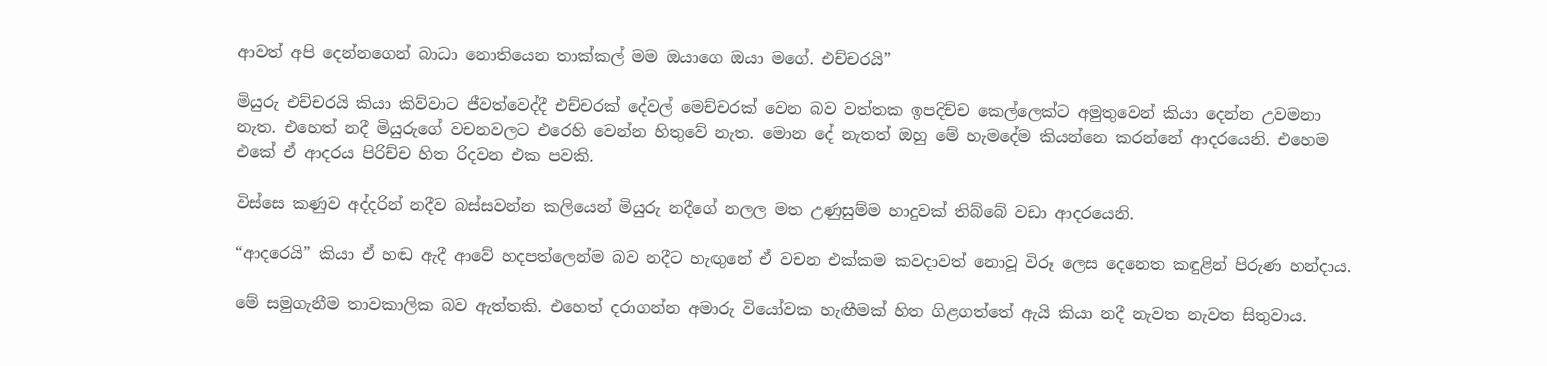ආවත් අපි දෙන්නගෙන් බාධා නොතියෙන තාක්කල් මම ඔයාගෙ ඔයා මගේ. එච්චරයි”

මියුරු එච්චරයි කියා කිව්වාට ජීවත්වෙද්දී එච්චරක් දේවල් මෙච්චරක් වෙන බව වත්තක ඉපදිච්ච කෙල්ලෙක්ට අමුතුවෙන් කියා දෙන්න උවමනා නැත. එහෙත් නදී මියුරුගේ වචනවලට එරෙහි වෙන්න හිතුවේ නැත. මොන දේ නැතත් ඔහු මේ හැමදේම කියන්නෙ කරන්නේ ආදරයෙනි. එහෙම එකේ ඒ ආදරය පිරිච්ච හිත රිදවන එක පවකි.

විස්සෙ කණුව අද්දරින් නදීව බස්සවන්න කලියෙන් මියුරු නදීගේ නලල මත උණුසුම්ම හාදුවක් තිබ්බේ වඩා ආදරයෙනි.

“ආදරෙයි” කියා ඒ හඬ ඇදී ආවේ හදපත්ලෙන්ම බව නදීට හැඟුනේ ඒ වචන එක්කම කවදාවත් නොවූ විරූ ලෙස දෙනෙත කඳුළින් පිරුණ හන්දාය.

මේ සමුගැනීම තාවකාලික බව ඇත්තකි. එහෙත් දරාගන්න අමාරු වියෝවක හැඟීමක් හිත ගිළගත්තේ ඇයි කියා නදී නැවත නැවත සිතුවාය.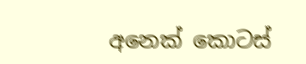අනෙක් කොටස්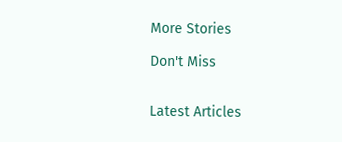More Stories

Don't Miss


Latest Articles